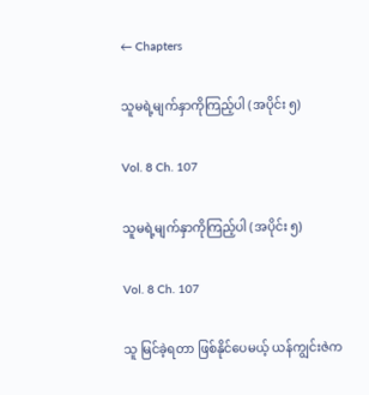← Chapters

သူမရဲ့မျက်နှာကိုကြည့်ပါ (အပိုင်း ၅)

Vol. 8 Ch. 107

သူမရဲ့မျက်နှာကိုကြည့်ပါ (အပိုင်း ၅)

Vol. 8 Ch. 107

သူ မြင်ခဲ့ရတာ ဖြစ်နိုင်ပေမယ့် ယန်ကျွင်းဇဲက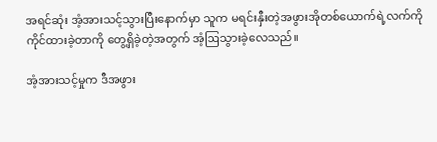အရင်ဆုံး အံ့အားသင့်သွားပြီးနောက်မှာ သူက မရင်းနှီးတဲ့အဖွားအိုတစ်ယောက်ရဲ့လက်ကို ကိုင်ထားခဲ့တာကို တွေ့ရှိခဲ့တဲ့အတွက် အံ့ဩသွားခဲ့လေသည်။

အံ့အားသင့်မှုက ဒီအဖွား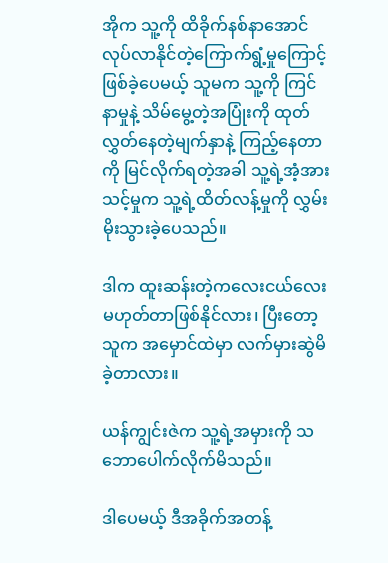အိုက သူ့ကို ထိခိုက်နစ်နာအောင်လုပ်လာနိုင်တဲ့ကြောက်ရွံ့မှုကြောင့် ဖြစ်ခဲ့ပေမယ့် သူမက သူ့ကို ကြင်နာမှုနဲ့ သိမ်မွေ့တဲ့အပြုံးကို ထုတ်လွှတ်နေတဲ့မျက်နှာနဲ့ ကြည့်နေတာကို မြင်လိုက်ရတဲ့အခါ သူ့ရဲ့အံ့အားသင့်မှုက သူ့ရဲ့ထိတ်လန့်မှုကို လွှမ်းမိုးသွားခဲ့ပေသည်။

ဒါက ထူးဆန်းတဲ့ကလေးငယ်လေး မဟုတ်တာဖြစ်နိုင်လား၊ ပြီးတော့ သူက အမှောင်ထဲမှာ လက်မှားဆွဲမိခဲ့တာလား။

ယန်ကျွင်းဇဲက သူ့ရဲ့အမှားကို သဘောပေါက်လိုက်မိသည်။

ဒါပေမယ့် ဒီအခိုက်အတန့်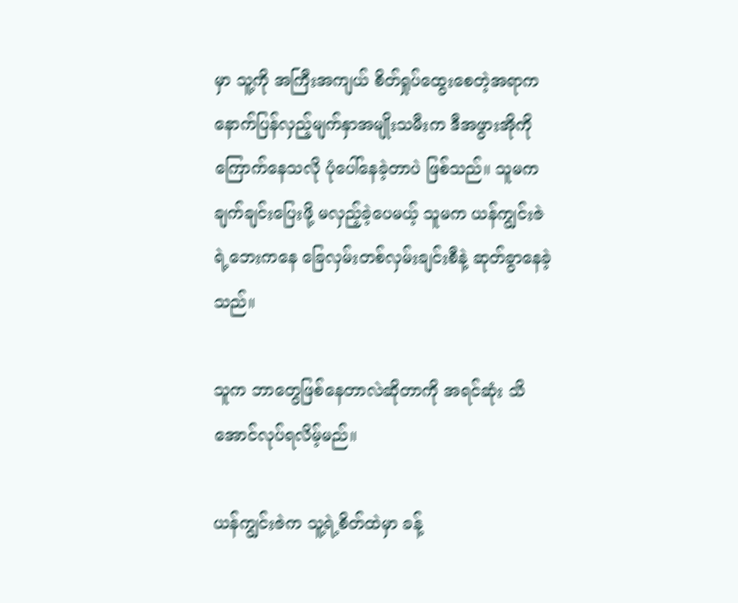မှာ သူ့ကို အကြီးအကျယ် စိတ်ရှုပ်ထွေးစေတဲ့အရာက နောက်ပြန်လှည့်မျက်နှာအမျိုးသမီးက ဒီအဖွားအိုကို ကြောက်နေသလို ပုံပေါ်နေခဲ့တာပဲ ဖြစ်သည်။ သူမက ချက်ချင်းပြေးဖို့ မလှည့်ခဲ့ပေမယ့် သူမက ယန်ကျွင်းဇဲရဲ့ဘေးကနေ ခြေလှမ်းတစ်လှမ်းချင်းစီနဲ့ ဆုတ်ခွာနေခဲ့သည်။

သူက ဘာတွေဖြစ်နေတာလဲဆိုတာကို အရင်ဆုံး သိအောင်လုပ်ရလိမ့်မည်။

ယန်ကျွင်းဇဲက သူ့ရဲ့စိတ်ထဲမှာ ခန့်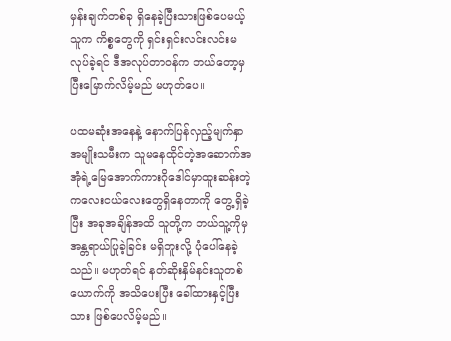မှန်းချက်တစ်ခု ရှိနေခဲ့ပြီးသားဖြစ်ပေမယ့် သူက ကိစ္စတွေကို ရှင်းရှင်းလင်းလင်းမလုပ်ခဲ့ရင် ဒီအလုပ်တာဝန်က ဘယ်တော့မှ ပြီးမြောက်လိမ့်မည် မဟုတ်ပေ။

ပထမဆုံးအနေနဲ့ နောက်ပြန်လှည့်မျက်နှာအမျိုးသမီးက သူမနေထိုင်တဲ့အဆောက်အအုံရဲ့မြေအောက်ကားဂိုဒေါင်မှာထူးဆန်းတဲ့ကလေးငယ်လေးတွေရှိနေတာကို တွေ့ရှိခဲ့ပြီး အခုအချိန်အထိ သူတို့က ဘယ်သူ့ကိုမှ အန္တရာယ်ပြုခဲ့ခြင်း မရှိဘူးလို့ ပုံပေါ်နေခဲ့သည်။ မဟုတ်ရင် နတ်ဆိုးနှိမ်နင်းသူတစ်ယောက်ကို အသိပေးပြီး ခေါ်ထားနှင့်ပြီးသား ဖြစ်ပေလိမ့်မည်။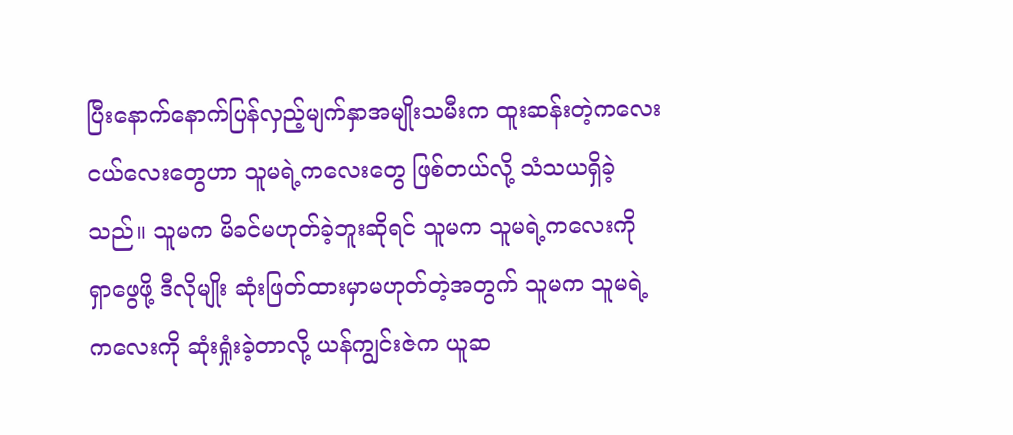ပြီးနောက်နောက်ပြန်လှည့်မျက်နှာအမျိုးသမီးက ထူးဆန်းတဲ့ကလေးငယ်လေးတွေဟာ သူမရဲ့ကလေးတွေ ဖြစ်တယ်လို့ သံသယရှိခဲ့သည်။ သူမက မိခင်မဟုတ်ခဲ့ဘူးဆိုရင် သူမက သူမရဲ့ကလေးကို ရှာဖွေဖို့ ဒီလိုမျိုး ဆုံးဖြတ်ထားမှာမဟုတ်တဲ့အတွက် သူမက သူမရဲ့ကလေးကို ဆုံးရှုံးခဲ့တာလို့ ယန်ကျွင်းဇဲက ယူဆ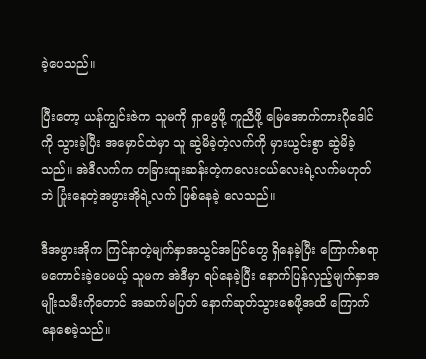ခဲ့ပေသည်။

ပြီးတော့ ယန်ကျွင်းဇဲက သူမကို ရှာဖွေဖို့ ကူညီဖို့ မြေအောက်ကားဂိုဒေါင်ကို သွားခဲ့ပြီး အမှောင်ထဲမှာ သူ ဆွဲမိခဲ့တဲ့လက်ကို မှားယွင်းစွာ ဆွဲမိခဲ့သည်။ အဲဒီလက်က တခြားထူးဆန်းတဲ့ကလေးငယ်လေးရဲ့လက်မဟုတ်ဘဲ ပြုံးနေတဲ့အဖွားအိုရဲ့လက် ဖြစ်နေခဲ့ လေသည်။

ဒီအဖွားအိုက ကြင်နာတဲ့မျက်နှာအသွင်အပြင်တွေ ရှိနေခဲ့ပြီး ကြောက်စရာမကောင်းခဲ့ပေမယ့် သူမက အဲဒီမှာ ရပ်နေခဲ့ပြီး နောက်ပြန်လှည့်မျက်နှာအမျိုးသမီးကိုတောင် အဆက်မပြတ် နောက်ဆုတ်သွားစေဖို့အထိ ကြောက်နေစေခဲ့သည်။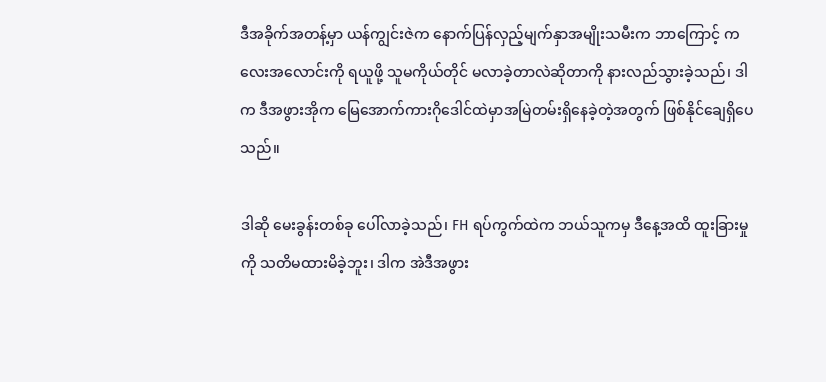ဒီအခိုက်အတန့်မှာ ယန်ကျွင်းဇဲက နောက်ပြန်လှည့်မျက်နှာအမျိုးသမီးက ဘာကြောင့် ကလေးအလောင်းကို ရယူဖို့ သူမကိုယ်တိုင် မလာခဲ့တာလဲဆိုတာကို နားလည်သွားခဲ့သည်၊ ဒါက ဒီအဖွားအိုက မြေအောက်ကားဂိုဒေါင်ထဲမှာအမြဲတမ်းရှိနေခဲ့တဲ့အတွက် ဖြစ်နိုင်ချေရှိပေသည်။

ဒါဆို မေးခွန်းတစ်ခု ပေါ်လာခဲ့သည်၊ FH ရပ်ကွက်ထဲက ဘယ်သူကမှ ဒီနေ့အထိ ထူးခြားမှုကို သတိမထားမိခဲ့ဘူး၊ ဒါက အဲဒီအဖွား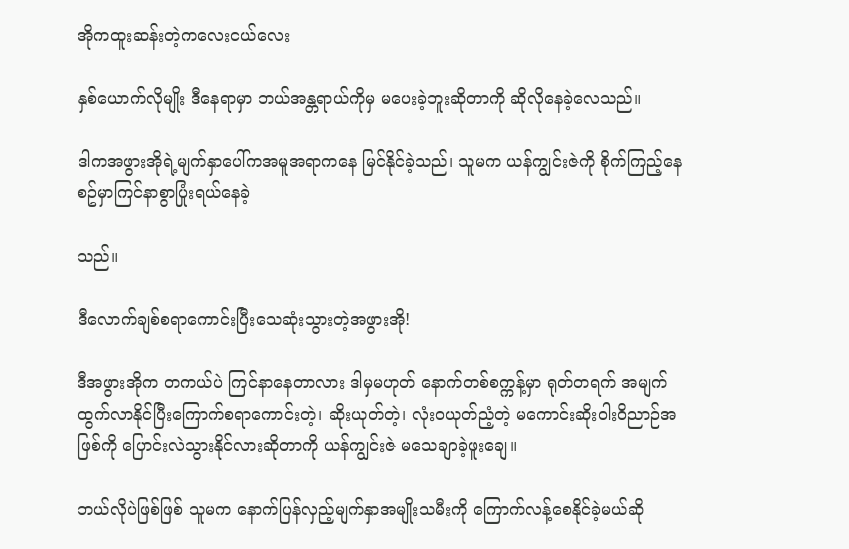အိုကထူးဆန်းတဲ့ကလေးငယ်လေး

နှစ်ယောက်လိုမျိုး ဒီနေရာမှာ ဘယ်အန္တရာယ်ကိုမှ မပေးခဲ့ဘူးဆိုတာကို ဆိုလိုနေခဲ့လေသည်။

ဒါကအဖွားအိုရဲ့မျက်နှာပေါ်ကအမူအရာကနေ မြင်နိုင်ခဲ့သည်၊ သူမက ယန်ကျွင်းဇဲကို စိုက်ကြည့်နေစဥ်မှာကြင်နာစွာပြုံးရယ်နေခဲ့

သည်။

ဒီလောက်ချစ်စရာကောင်းပြီးသေဆုံးသွားတဲ့အဖွားအို!

ဒီအဖွားအိုက တကယ်ပဲ ကြင်နာနေတာလား ဒါမှမဟုတ် နောက်တစ်စက္ကန့်မှာ ရုတ်တရက် အမျက်ထွက်လာနိုင်ပြီးကြောက်စရာကောင်းတဲ့၊ ဆိုးယုတ်တဲ့၊ လုံးဝယုတ်ညံ့တဲ့ မကောင်းဆိုးဝါးဝိညာဉ်အဖြစ်ကို ပြောင်းလဲသွားနိုင်လားဆိုတာကို ယန်ကျွင်းဇဲ မသေချာခဲ့ဖူးချေ။

ဘယ်လိုပဲဖြစ်ဖြစ် သူမက နောက်ပြန်လှည့်မျက်နှာအမျိုးသမီးကို ကြောက်လန့်စေနိုင်ခဲ့မယ်ဆို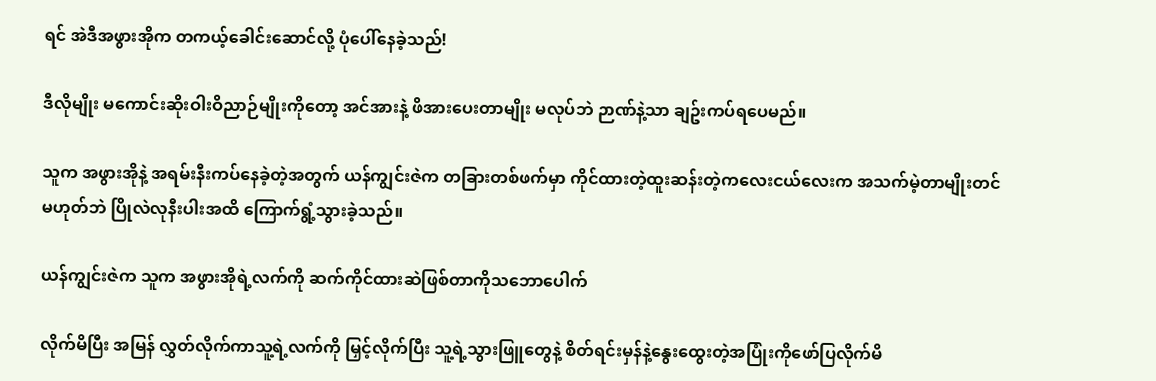ရင် အဲဒီအဖွားအိုက တကယ့်ခေါင်းဆောင်လို့ ပုံပေါ်နေခဲ့သည်!

ဒီလိုမျိုး မကောင်းဆိုးဝါးဝိညာဉ်မျိုးကိုတော့ အင်အားနဲ့ ဖိအားပေးတာမျိုး မလုပ်ဘဲ ဉာဏ်နဲ့သာ ချဥ်းကပ်ရပေမည်။

သူက အဖွားအိုနဲ့ အရမ်းနီးကပ်နေခဲ့တဲ့အတွက် ယန်ကျွင်းဇဲက တခြားတစ်ဖက်မှာ ကိုင်ထားတဲ့ထူးဆန်းတဲ့ကလေးငယ်လေးက အသက်မဲ့တာမျိုးတင်မဟုတ်ဘဲ ပြိုလဲလုနီးပါးအထိ ကြောက်ရွံ့သွားခဲ့သည်။

ယန်ကျွင်းဇဲက သူက အဖွားအိုရဲ့လက်ကို ဆက်ကိုင်ထားဆဲဖြစ်တာကိုသဘောပေါက်

လိုက်မိပြီး အမြန် လွှတ်လိုက်ကာသူ့ရဲ့လက်ကို မြှင့်လိုက်ပြီး သူ့ရဲ့သွားဖြူတွေနဲ့ စိတ်ရင်းမှန်နဲ့နွေးထွေးတဲ့အပြုံးကိုဖော်ပြလိုက်မိ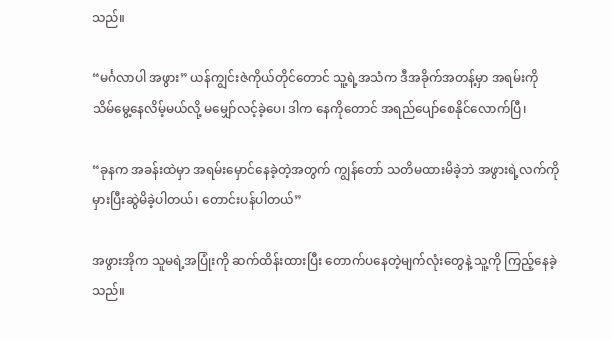သည်။

“မင်္ဂလာပါ အဖွား” ယန်ကျွင်းဇဲကိုယ်တိုင်တောင် သူ့ရဲ့အသံက ဒီအခိုက်အတန့်မှာ အရမ်းကို သိမ်မွေ့နေလိမ့်မယ်လို့ မမျှော်လင့်ခဲ့ပေ၊ ဒါက နေကိုတောင် အရည်ပျော်စေနိုင်လောက်ပြီ၊

“ခုနက အခန်းထဲမှာ အရမ်းမှောင်နေခဲ့တဲ့အတွက် ကျွန်တော် သတိမထားမိခဲ့ဘဲ အဖွားရဲ့လက်ကို မှားပြီးဆွဲမိခဲ့ပါတယ်၊ တောင်းပန်ပါတယ်”

အဖွားအိုက သူမရဲ့အပြုံးကို ဆက်ထိန်းထားပြီး တောက်ပနေတဲ့မျက်လုံးတွေနဲ့ သူ့ကို ကြည့်နေခဲ့သည်။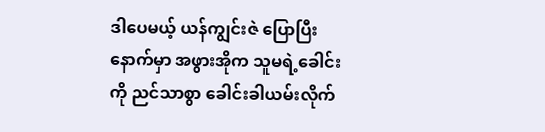ဒါပေမယ့် ယန်ကျွင်းဇဲ ပြောပြီးနောက်မှာ အဖွားအိုက သူမရဲ့ခေါင်းကို ညင်သာစွာ ခေါင်းခါယမ်းလိုက်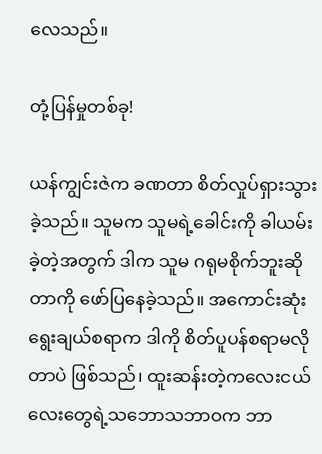လေသည်။

တုံ့ပြန်မှုတစ်ခု!

ယန်ကျွင်းဇဲက ခဏတာ စိတ်လှုပ်ရှားသွားခဲ့သည်။ သူမက သူမရဲ့ခေါင်းကို ခါယမ်းခဲ့တဲ့အတွက် ဒါက သူမ ဂရုမစိုက်ဘူးဆိုတာကို ဖော်ပြနေခဲ့သည်။ အကောင်းဆုံးရွေးချယ်စရာက ဒါကို စိတ်ပူပန်စရာမလိုတာပဲ ဖြစ်သည်၊ ထူးဆန်းတဲ့ကလေးငယ်လေးတွေရဲ့သဘောသဘာဝက ဘာ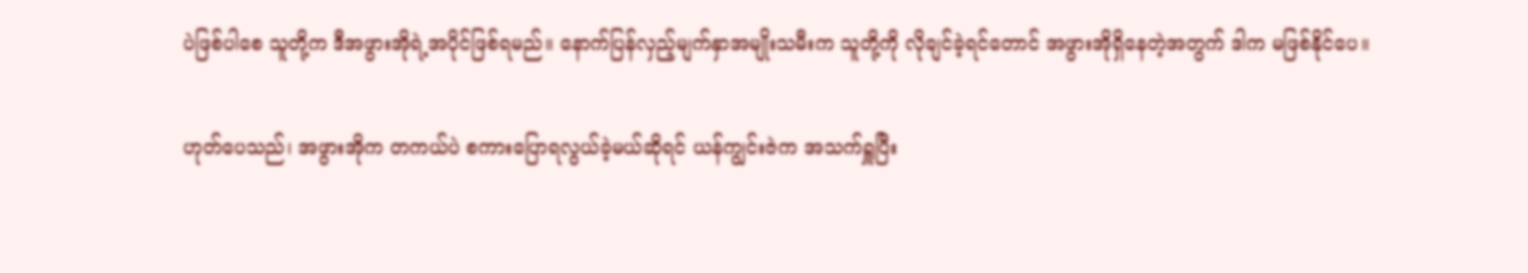ပဲဖြစ်ပါစေ သူတို့က ဒီအဖွားအိုရဲ့အပိုင်ဖြစ်ရမည်။ နောက်ပြန်လှည့်မျက်နှာအမျိုးသမီးက သူတို့ကို လိုချင်ခဲ့ရင်တောင် အဖွားအိုရှိနေတဲ့အတွက် ဒါက မဖြစ်နိုင်ပေ။

ဟုတ်ပေသည်၊ အဖွားအိုက တကယ်ပဲ စကားပြောရလွယ်ခဲ့မယ်ဆိုရင် ယန်ကျွင်းဇဲက အသက်ရှူပြီး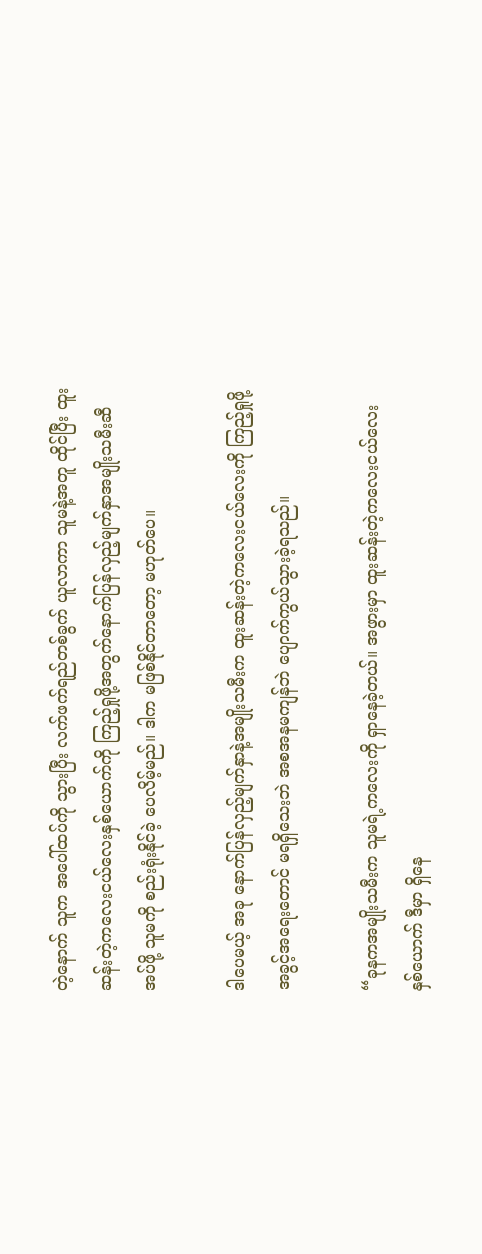တဲ့နောက် သူက အပေါ်ထပ်ကို သွားပြီး လက်ဖက်ရည်တစ်ခွက် ယူလာကာ သူမနဲ့အတူ ထိုင်ပြီး ထူးဆန်းတဲ့ကလေးငယ်လေးနှစ်ယောက်ကို ကြည့်ရှုဖို့အတွက်နောက်ပြန်လှည့်မျက်နှာအမျိုးသမီးဆီ အပ်ဖို့ သူမကို စည်းရုံးနိုင်ခဲ့ ပေလိမ့်မည်။ ဒါက မဖြစ်နိုင်တာတော့ မဟုတ်ပေ။

ဒါပေမယ့် အခု နောက်ပြန်လှည့်မျက်နှာနဲ့အမျိုးသမီးက ထူးဆန်းတဲ့ကလေးငယ်လေးကို ကြည့်ရှုဖို့ အခွင့်အရေးတောင် မရရှိသေးဘဲ အစအနမကျန်ဘဲ ပျောက်ကွယ်သွားခဲ့ရသည်။

“ခုနကအမျိုးသမီးက သူမရဲ့ကလေးကို ရှာနေခဲ့တယ်။ အဖွားမှာ ထူးဆန်းတဲ့ကလေးငယ်လေးနှစ်ယောက် ဒီမှာ ရှိနေ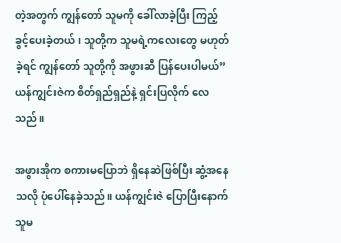တဲ့အတွက် ကျွန်တော် သူမကို ခေါ်လာခဲ့ပြီး ကြည့်ခွင့်ပေးခဲ့တယ်၊ သူတို့က သူမရဲ့ကလေးတွေ မဟုတ်ခဲ့ရင် ကျွန်တော် သူတို့ကို အဖွားဆီ ပြန်ပေးပါမယ်” ယန်ကျွင်းဇဲက စိတ်ရှည်ရှည်နဲ့ ရှင်းပြလိုက် လေသည်။

အဖွားအိုက စကားမပြောဘဲ ရှိနေဆဲဖြစ်ပြီး ဆွံ့အနေသလို ပုံပေါ်နေခဲ့သည်။ ယန်ကျွင်းဇဲ ပြောပြီးနောက် သူမ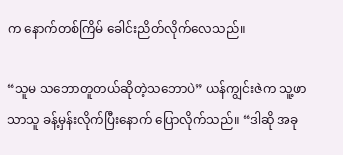က နောက်တစ်ကြိမ် ခေါင်းညိတ်လိုက်လေသည်။

“သူမ သဘောတူတယ်ဆိုတဲ့သဘောပဲ” ယန်ကျွင်းဇဲက သူ့ဖာသာသူ ခန့်မှန်းလိုက်ပြီးနောက် ပြောလိုက်သည်။ “ဒါဆို အခု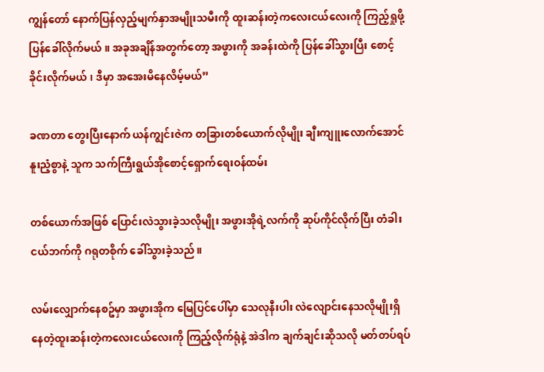ကျွန်တော် နောက်ပြန်လှည့်မျက်နှာအမျိုးသမီးကို ထူးဆန်းတဲ့ကလေးငယ်လေးကို ကြည့်ရှုဖို့ ပြန်ခေါ်လိုက်မယ်။ အခုအချိန်အတွက်တော့ အဖွားကို အခန်းထဲကို ပြန်ခေါ်သွားပြီး စောင့်ခိုင်းလိုက်မယ်၊ ဒီမှာ အအေးမိနေလိမ့်မယ်”

ခဏတာ တွေးပြီးနောက် ယန်ကျွင်းဇဲက တခြားတစ်‌ယောက်လိုမျိုး ချီးကျူးလောက်အောင် နူးညံ့စွာနဲ့ သူက သက်ကြီးရွယ်အိုစောင့်ရှောက်ရေးဝန်ထမ်း

တစ်ယောက်အဖြစ် ပြောင်းလဲသွားခဲ့သလိုမျိုး အဖွားအိုရဲ့လက်ကို ဆုပ်ကိုင်လိုက်ပြီး တံခါးငယ်ဘက်ကို ဂရုတစိုက် ခေါ်သွားခဲ့သည်။

လမ်းလျှောက်နေစဥ်မှာ အဖွားအိုက မြေပြင်ပေါ်မှာ သေလုနီးပါး လဲလျောင်းနေသလိုမျိုးရှိနေတဲ့ထူးဆန်းတဲ့ကလေးငယ်လေးကို ကြည့်လိုက်ရုံနဲ့ အဲဒါက ချက်ချင်းဆိုသလို မတ်တပ်ရပ်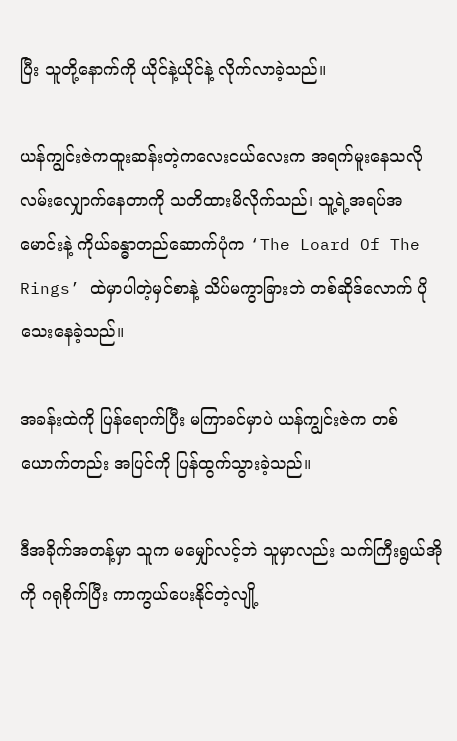ပြီး သူတို့နောက်ကို ယိုင်နဲ့ယိုင်နဲ့ လိုက်လာခဲ့သည်။

ယန်ကျွင်းဇဲကထူးဆန်းတဲ့ကလေးငယ်လေးက အရက်မူးနေသလို လမ်းလျှောက်နေတာကို သတိထားမိလိုက်သည်၊ သူ့ရဲ့အရပ်အမောင်းနဲ့ ကိုယ်ခန္ဓာတည်ဆောက်ပုံက ‘The Loard Of The Rings’ ထဲမှာပါတဲ့မှင်စာနဲ့ သိပ်မကွာခြားဘဲ တစ်ဆိုဒ်လောက် ပိုသေးနေခဲ့သည်။

အခန်းထဲကို ပြန်ရောက်ပြီး မကြာခင်မှာပဲ ယန်ကျွင်းဇဲက တစ်ယောက်တည်း အပြင်ကို ပြန်ထွက်သွားခဲ့သည်။

ဒီအခိုက်အတန့်မှာ သူက မမျှော်လင့်ဘဲ သူမှာလည်း သက်ကြီးရွယ်အိုကို ဂရုစိုက်ပြီး ကာကွယ်ပေးနိုင်တဲ့လျို့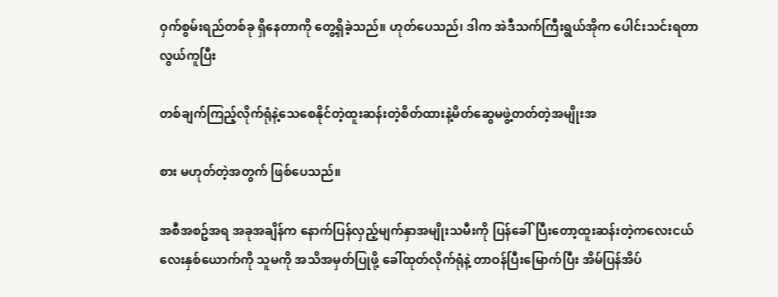ဝှက်စွမ်းရည်တစ်ခု ရှိနေတာကို တွေ့ရှိခဲ့သည်။ ဟုတ်‌ပေသည်၊ ဒါက အဲဒီသက်ကြီးရွယ်အိုက ပေါင်းသင်းရတာ လွယ်ကူပြီး

တစ်ချက်ကြည့်လိုက်ရုံနဲ့သေစေနိုင်တဲ့ထူးဆန်းတဲ့စိတ်ထားနဲ့မိတ်ဆွေမဖွဲ့တတ်တဲ့အမျိုးအ

စား မဟုတ်တဲ့အတွက် ဖြစ်ပေသည်။

အစီအစဥ်အရ အခုအချိန်က နောက်ပြန်လှည့်မျက်နှာအမျိုးသမီးကို ပြန်ခေါ်ပြီးတော့ထူးဆန်းတဲ့ကလေးငယ်လေးနှစ်ယောက်ကို သူမကို အသိအမှတ်ပြုဖို့ ခေါ်ထုတ်လိုက်ရုံနဲ့ တာဝန်ပြီးမြောက်ပြီး အိမ်ပြန်အိပ်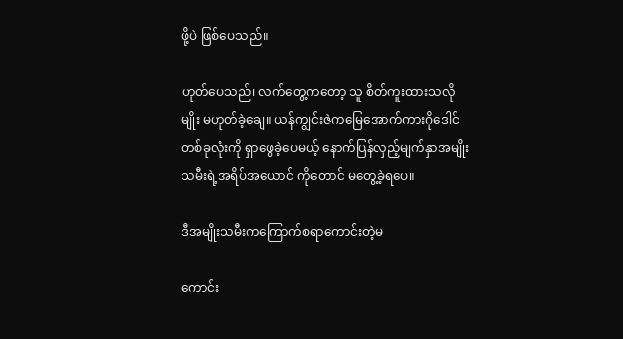ဖို့ပဲ ဖြစ်ပေသည်။

ဟုတ်ပေသည်၊ လက်တွေ့ကတော့ သူ စိတ်ကူးထားသလိုမျိုး မဟုတ်ခဲ့ချေ။ ယန်ကျွင်းဇဲကမြေအောက်ကားဂိုဒေါင်တစ်ခုလုံးကို ရှာဖွေခဲ့ပေမယ့် နောက်ပြန်လှည့်မျက်နှာအမျိုးသမီးရဲ့အရိပ်အ‌ယောင် ကိုတောင် မတွေ့ခဲ့ရပေ။

ဒီအမျိုးသမီးကကြောက်စရာကောင်းတဲ့မ

ကောင်း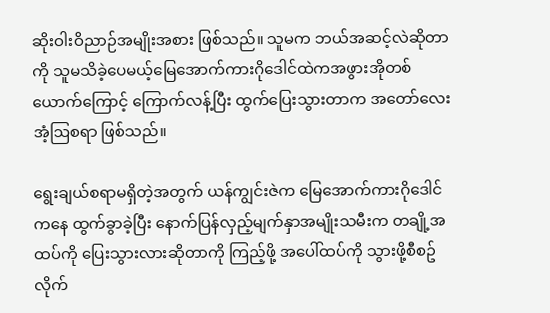ဆိုးဝါးဝိညာဉ်အမျိုးအစား ဖြစ်သည်။ သူမက ဘယ်အဆင့်လဲဆိုတာကို သူမသိခဲ့ပေမယ့်မြေအောက်ကားဂိုဒေါင်ထဲကအဖွားအိုတစ်ယောက်ကြောင့် ကြောက်လန့်ပြီး ထွက်ပြေးသွားတာက အတော်လေးအံ့ဩစရာ ဖြစ်သည်။

ရွေးချယ်စရာမရှိတဲ့အတွက် ယန်ကျွင်းဇဲက မြေအောက်ကားဂိုဒေါင်ကနေ ထွက်ခွာခဲ့ပြီး နောက်ပြန်လှည့်မျက်နှာအမျိုးသမီးက တချို့အထပ်ကို ပြေးသွားလားဆိုတာကို ကြည့်ဖို့ အပေါ်ထပ်ကို သွားဖို့စီစဥ်လိုက်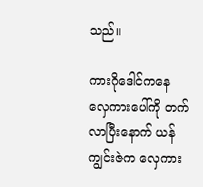သည်။

ကားဂိုဒေါင်ကနေ လှေကားပေါ်ကို တက်လာပြီးနောက် ယန်ကျွင်းဇဲက လှေကား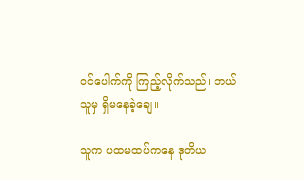ဝင်ပေါက်ကို ကြည့်လိုက်သည်၊ ဘယ်သူမှ ရှိမနေခဲ့ချေ။

သူက ပထမထပ်ကနေ ဒုတိယ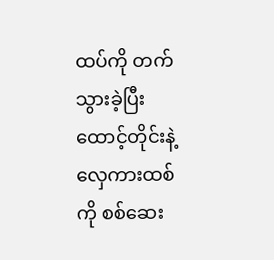ထပ်ကို တက်သွားခဲ့ပြီး ထောင့်တိုင်းနဲ့ လှေကားထစ်ကို စစ်ဆေး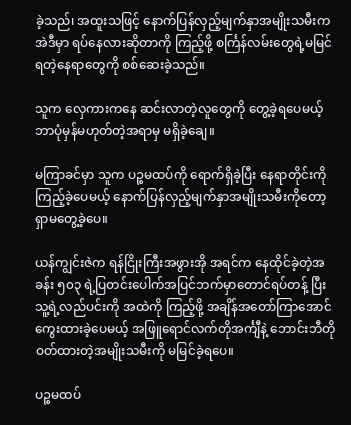ခဲ့သည်၊ အထူးသဖြင့် နောက်ပြန်လှည့်မျက်နှာအမျိုးသမီးက အဲဒီမှာ ရပ်နေလားဆိုတာကို ကြည့်ဖို့ စင်္ကြန်လမ်းတွေရဲ့မမြင်ရတဲ့နေရာတွေကို စစ်ဆေးခဲ့သည်။

သူက လှေကားကနေ ဆင်းလာတဲ့လူတွေကို တွေ့ခဲ့ရပေမယ့် ဘာပုံမှန်မဟုတ်တဲ့အရာမှ မရှိခဲ့ချေ။

မကြာခင်မှာ သူက ပဉ္စမထပ်ကို ရောက်ရှိခဲ့ပြီး နေရာတိုင်းကို ကြည့်ခဲ့ပေမယ့် နောက်ပြန်လှည့်မျက်နှာအမျိုးသမီးကိုတော့ ရှာမတွေ့ခဲ့ပေ။

ယန်ကျွင်းဇဲက ရန်ငြိုးကြီးအဖွားအို အရင်က နေထိုင်ခဲ့တဲ့အခန်း ၅၀၃ ရဲ့ပြတင်းပေါက်အပြင်ဘက်မှာတောင်ရပ်တန့် ပြီး သူ့ရဲ့လည်ပင်းကို အထဲကို ကြည့်ဖို့ အချိန်အတော်ကြာအောင် ကွေးထားခဲ့ပေမယ့် အဖြူရောင်လက်တိုအင်္ကျီနဲ့ ဘောင်းဘီတိုဝတ်ထားတဲ့အမျိုးသမီးကို မမြင်ခဲ့ရပေ။

ပဉ္စမထပ်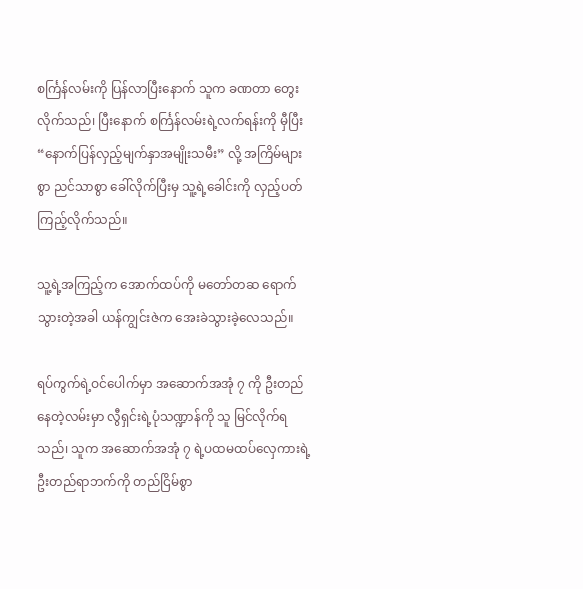စင်္ကြန်လမ်းကို ပြန်လာပြီးနောက် သူက ခဏတာ တွေးလိုက်သည်၊ ပြီးနောက် စင်္ကြန်လမ်းရဲ့လက်ရန်းကို မှီပြီး “နောက်ပြန်လှည့်မျက်နှာအမျိုးသမီး” လို့ အကြိမ်များစွာ ညင်သာစွာ ခေါ်လိုက်ပြီးမှ သူ့ရဲ့ခေါင်းကို လှည့်ပတ်ကြည့်လိုက်သည်။

သူ့ရဲ့အကြည့်က အောက်ထပ်ကို မတော်တဆ ရောက်သွားတဲ့အခါ ယန်ကျွင်းဇဲက အေးခဲသွားခဲ့လေသည်။

ရပ်ကွက်ရဲ့ဝင်ပေါက်မှာ အဆောက်အအုံ ၇ ကို ဦးတည်နေတဲ့လမ်းမှာ လွီရှင်းရဲ့ပုံသဏ္ဍာန်ကို သူ မြင်လိုက်ရသည်၊ သူက အဆောက်အအုံ ၇ ရဲ့ပထမထပ်လှေကားရဲ့ဦးတည်ရာဘက်ကို တည်ငြိမ်စွာ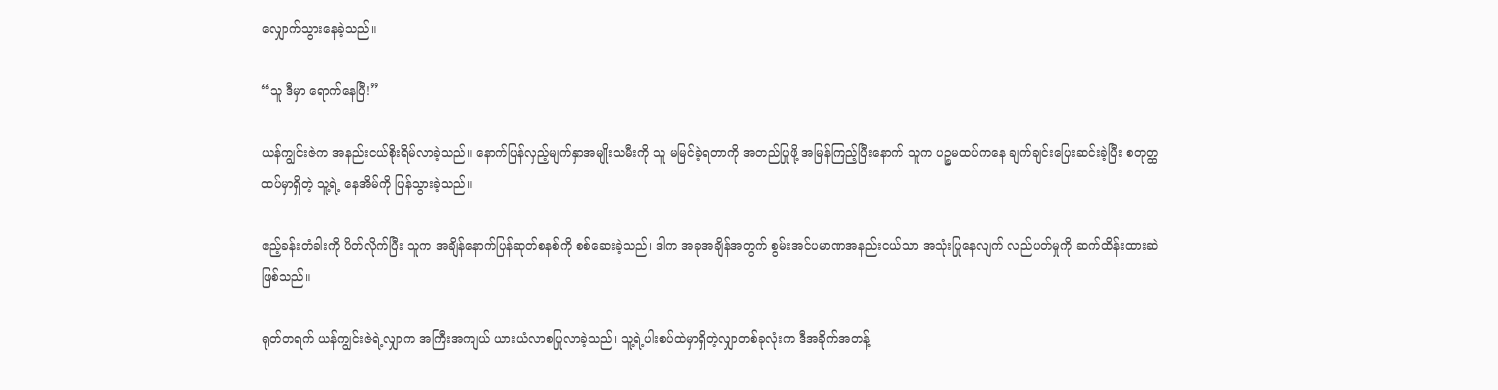လျှောက်သွားနေခဲ့သည်။

“သူ ဒီမှာ ရောက်နေပြီ!”

ယန်ကျွင်းဇဲက အနည်းငယ်စိုးရိမ်လာခဲ့သည်။ နောက်ပြန်လှည့်မျက်နှာအမျိုးသမီးကို သူ မမြင်ခဲ့ရတာကို အတည်ပြုဖို့ အမြန်ကြည့်ပြီးနောက် သူက ပဉ္စမထပ်ကနေ ချက်ချင်းပြေးဆင်းခဲ့ပြီး စတုတ္ထထပ်မှာရှိတဲ့ သူ့ရဲ့‌ နေအိမ်ကို ပြန်သွားခဲ့သည်။

ဧည့်ခန်းတံခါးကို ပိတ်လိုက်ပြီး သူက အချိန်နောက်ပြန်ဆုတ်စနစ်ကို စစ်ဆေးခဲ့သည်၊ ဒါက အခုအချိန်အတွက် စွမ်းအင်ပမာဏအနည်းငယ်သာ အသုံးပြုနေလျက် လည်ပတ်မှုကို ဆက်ထိန်းထားဆဲ ဖြစ်သည်။

ရုတ်တရက် ယန်ကျွင်းဇဲရဲ့လျှာက အကြီးအကျယ် ယားယံလာစပြုလာခဲ့သည်၊ သူ့ရဲ့ပါးစပ်ထဲမှာရှိတဲ့လျှာတစ်ခုလုံးက ဒီအခိုက်အတန့်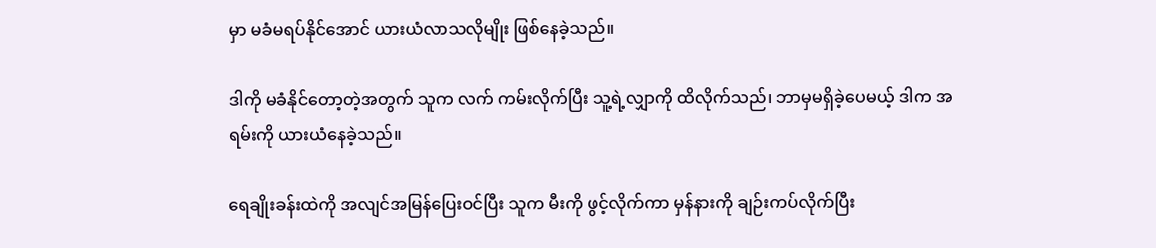မှာ မခံမရပ်နိုင်အောင် ယားယံလာသလိုမျိုး ဖြစ်နေခဲ့သည်။

ဒါကို မခံနိုင်တော့တဲ့အတွက် သူက လက် ကမ်းလိုက်ပြီး သူ့ရဲ့လျှာကို ထိလိုက်သည်၊ ဘာမှမရှိခဲ့ပေမယ့် ဒါက အရမ်းကို ယားယံနေခဲ့သည်။

ရေချိုးခန်းထဲကို အလျင်အမြန်ပြေးဝင်ပြီး သူက မီးကို ဖွင့်လိုက်ကာ မှန်နားကို ချဉ်းကပ်လိုက်ပြီး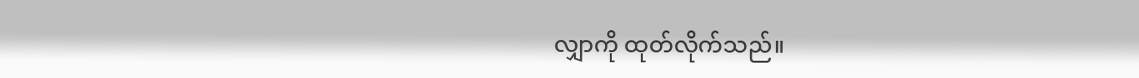လျှာကို ထုတ်လိုက်သည်။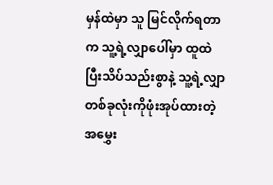မှန်ထဲမှာ သူ မြင်လိုက်ရတာက သူ့ရဲ့လျှာပေါ်မှာ ထူထဲပြီးသိပ်သည်းစွာနဲ့ သူ့ရဲ့လျှာတစ်ခုလုံးကိုဖုံးအုပ်ထားတဲ့အမွှေး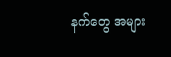နက်တွေ အများ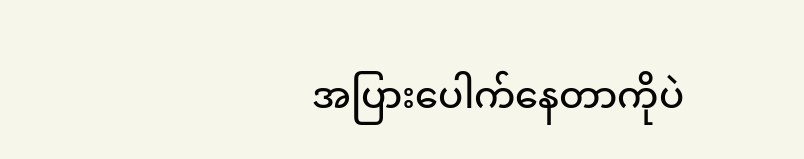အပြားပေါက်နေတာကိုပဲ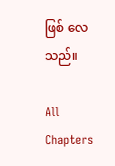ဖြစ် လေသည်။

All Chapters